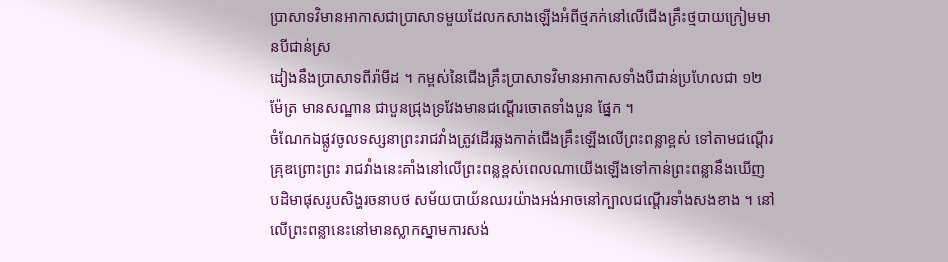ប្រាសាទវិមានអាកាសជាប្រាសាទមួយដែលកសាងឡើងអំពីថ្មភក់នៅលើជើងគ្រឹះថ្មបាយក្រៀមមានបីជាន់ស្រ
ដៀងនឹងប្រាសាទពីរ៉ាមីដ ។ កម្ពស់នៃជើងគ្រឹះប្រាសាទវិមានអាកាសទាំងបីជាន់ប្រហែលជា ១២ ម៉ែត្រ មានសណ្ឋាន ជាបួនជ្រុងទ្រវែងមានជណ្តើរចោតទាំងបួន ផ្នែក ។
ចំណែកឯផ្លូវចូលទស្សនាព្រះរាជវាំងត្រូវដើរឆ្លងកាត់ជើងគ្រឹះឡើងលើព្រះពន្លាខ្ពស់ ទៅតាមជណ្តើរគ្រុឌព្រោះព្រះ រាជវាំងនេះគាំងនៅលើព្រះពន្លខ្ពស់ពេលណាយើងឡើងទៅកាន់ព្រះពន្លានឹងឃើញបដិមាផុសរូបសិង្ហរចនាបថ សម័យបាយ័នឈរយ៉ាងអង់អាចនៅក្បាលជណ្តើរទាំងសងខាង ។ នៅលើព្រះពន្លានេះនៅមានស្លាកស្នាមការសង់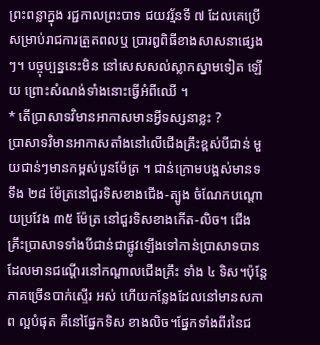ព្រះពន្លាក្នុង រជ្ជកាលព្រះបាទ ជយវរ្ម័នទី ៧ ដែលគេប្រើសម្រាប់រាជការត្រួតពលឬ ប្រារឰពិធីខាងសាសនាផ្សេងៗ។ បច្ចុប្បន្ននេះមិន នៅសេសសល់ស្លាកស្នាមទៀត ឡើយ ព្រោះសំណង់ទាំងនោះធ្វើអំពីឈើ ។
* តើប្រាសាទវិមានអាកាសមានអ្វីទស្សនាខ្លះ ?
ប្រាសាទវិមានអាកាសតាំងនៅលើជើងគ្រឹះខ្ពស់បីជាន់ មួយជាន់ៗមានកម្ពស់បួនម៉ែត្រ ។ ជាន់ក្រោមបង្អស់មានទទឹង ២៨ ម៉ែត្រនៅជួរទិសខាងជើង-ត្បូង ចំណែកបណ្តោយប្រវែង ៣៥ ម៉ែត្រ នៅជួរទិសខាងកើត-លិច។ ជើងគ្រឹះប្រាសាទទាំងបីជាន់ជាផ្លូវឡើងទៅកាន់ប្រាសាទបានដែលមានជណ្តើរនៅកណ្តាលជើងគ្រឹះ ទាំង ៤ ទិស។ប៉ុន្តែភាគច្រើនបាក់ស្ទើរ អស់ ហើយកន្លែងដែលនៅមានសភាព ល្អបំផុត គឺនៅផ្នែកទិស ខាងលិច។ផ្នែកទាំងពីរនៃជ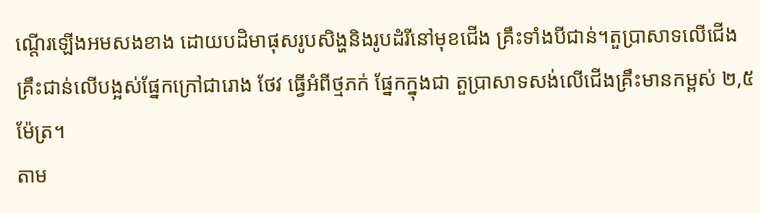ណ្តើរឡើងអមសងខាង ដោយបដិមាផុសរូបសិង្ហនិងរូបដំរីនៅមុខជើង គ្រឹះទាំងបីជាន់។តួប្រាសាទលើជើងគ្រឹះជាន់លើបង្អស់ផ្នែកក្រៅជារោង ថែវ ធ្វើអំពីថ្មភក់ ផ្នែកក្នុងជា តួប្រាសាទសង់លើជើងគ្រឹះមានកម្ពស់ ២,៥ ម៉ែត្រ។
តាម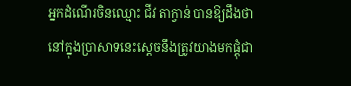អ្នកដំណើរចិនឈ្មោះ ជីវ តាក្វាន់ បានឱ្យដឹងថា នៅក្នុងប្រាសាទនេះស្តេចនឹងត្រូវយាងមកផ្តុំជា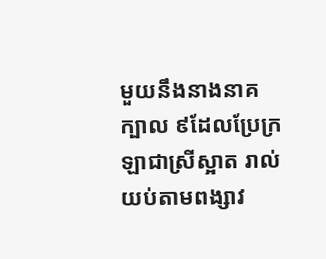មួយនឹងនាងនាគក្បាល ៩ដែលប្រែក្រឡាជាស្រីស្អាត រាល់យប់តាមពង្សាវ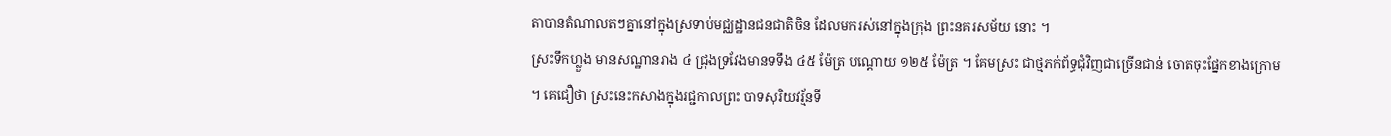តាបានតំណាលតៗគ្នានៅក្នុងស្រទាប់មជ្ឈដ្ឋានជនជាតិចិន ដែលមករស់នៅក្នុងក្រុង ព្រះនគរសម័យ នោះ ។
ស្រះទឹកហ្លួង មានសណ្ឋានរាង ៤ ជ្រុងទ្រវែងមានទទឹង ៤៥ ម៉ែត្រ បណ្តោយ ១២៥ ម៉ែត្រ ។ គែមស្រះ ជាថ្មភក់ព័ទ្ធជុំវិញជាច្រើនជាន់ ចោតចុះផ្នែកខាងក្រោម ។ គេជឿថា ស្រះនេះកសាងក្នុងរជ្ជកាលព្រះ បាទសុរិយវរ្ម័នទី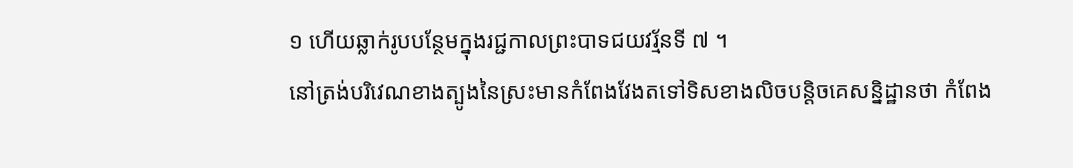១ ហើយឆ្លាក់រូបបន្ថែមក្នុងរជ្ជកាលព្រះបាទជយវរ្ម័នទី ៧ ។
នៅត្រង់បរិវេណខាងត្បូងនៃស្រះមានកំពែងវែងតទៅទិសខាងលិចបន្តិចគេសន្និដ្ឋានថា កំពែង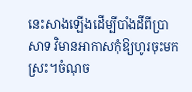នេះសាងឡើងដើម្បីបាំងដីពីប្រាសាទ វិមានអាកាសកុំឱ្យហូរចុះមកស្រះ។ចំណុច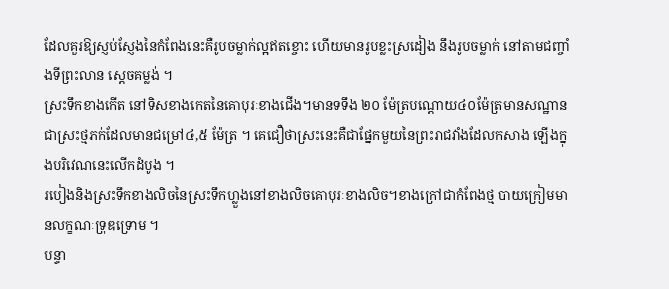ដែលគួរឱ្យស្ញប់ស្ញែងនៃកំពែងនេះគឺរូបចម្លាក់ល្អឥតខ្ចោះ ហើយមានរូបខ្លះស្រដៀង នឹងរូបចម្លាក់ នៅតាមជញ្ចាំងទីព្រះលាន ស្តេចគម្លង់ ។
ស្រះទឹកខាងកើត នៅទិសខាងកេតនៃគោបុរៈខាងជើង។មានទទឹង ២០ ម៉ែត្របណ្តោយ៤០ម៉ែត្រមានសណ្ឋានជាស្រះថ្មភក់ដែលមានជម្រៅ៤,៥ ម៉ែត្រ ។ គេជឿថាស្រះនេះគឺជាផ្នែកមួយនៃព្រះរាជវាំងដែលកសាង ឡើងក្នុងបរិវេណនេះលើកដំបូង ។
របៀងនិងស្រះទឹកខាងលិចនៃស្រះទឹកហ្លួងនៅខាងលិចគោបុរៈខាងលិច។ខាងក្រៅជាកំពែងថ្ម បាយក្រៀមមានលក្ខណៈទ្រុឌទ្រោម ។
បន្ទា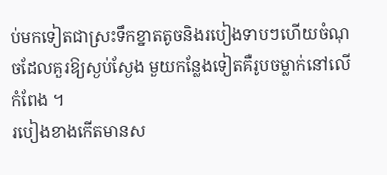ប់មកទៀតជាស្រះទឹកខ្នាតតូចនិងរបៀងទាបៗហើយចំណុចដែលគួរឱ្យស្ងប់ស្ងែង មួយកន្លែងទៀតគឺរូបចម្លាក់នៅលើកំពែង ។
របៀងខាងកើតមានស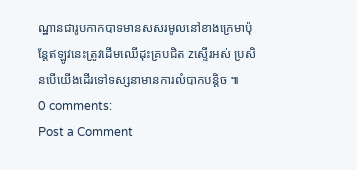ណ្ឋានជារូបកាកបាទមានសសរមូលនៅខាងក្រេមាប៉ុន្តែឥឡូវនេះត្រូវដើមឈើដុះគ្របជិត zស្ទើរអស់ ប្រសិនបើយើងដើរទៅទស្សនាមានការលំបាកបន្តិច ៕
0 comments:
Post a Comment